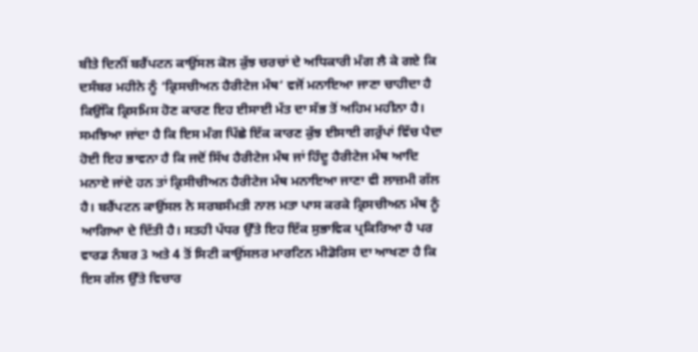ਬੀਤੇ ਦਿਨੀਂ ਬਰੈਂਪਟਨ ਕਾਉਂਸਲ ਕੋਲ ਕੁੱਝ ਚਰਚਾਂ ਦੇ ਅਧਿਕਾਰੀ ਮੰਗ ਲੈ ਕੇ ਗਏ ਕਿ ਦਸੰਬਰ ਮਹੀਨੇ ਨੂੰ ‘ਕ੍ਰਿਸਚੀਅਨ ਹੈਰੀਟੇਜ ਮੰਥ’ ਵਜੋਂ ਮਨਾਇਆ ਜਾਣਾ ਚਾਹੀਦਾ ਹੈ ਕਿਉਂਕਿ ਕ੍ਰਿਸਮਿਸ ਹੋਣ ਕਾਰਣ ਇਹ ਈਸਾਈ ਮੱਤ ਦਾ ਸੱਭ ਤੋਂ ਅਹਿਮ ਮਹੀਨਾ ਹੈ। ਸਮਝਿਆ ਜਾਂਦਾ ਹੈ ਕਿ ਇਸ ਮੰਗ ਪਿੱਛੇ ਇੱਕ ਕਾਰਣ ਕੁੱਝ ਈਸਾਈ ਗਰੁੱਪਾਂ ਵਿੱਚ ਪੈਦਾ ਹੋਈ ਇਹ ਭਾਵਨਾ ਹੈ ਕਿ ਜਦੋਂ ਸਿੱਖ ਹੈਰੀਟੇਜ ਮੰਥ ਜਾਂ ਹਿੰਦੂ ਹੈਰੀਟੇਜ ਮੰਥ ਆਦਿ ਮਨਾਏ ਜਾਂਦੇ ਹਨ ਤਾਂ ਕ੍ਰਿਸੀਚੀਅਨ ਹੈਰੀਟੇਜ ਮੰਥ ਮਨਾਇਆ ਜਾਣਾ ਵੀ ਲਾਜ਼ਮੀ ਗੱਲ ਹੈ। ਬਰੈਂਪਟਨ ਕਾਉਂਸਲ ਨੇ ਸਰਬਸੰਮਤੀ ਨਾਲ ਮਤਾ ਪਾਸ ਕਰਕੇ ਕ੍ਰਿਸਚੀਅਨ ਮੰਥ ਨੂੰ ਆਗਿਆ ਦੇ ਦਿੱਤੀ ਹੈ। ਸਤਹੀ ਪੱਧਰ ਉੱਤੇ ਇਹ ਇੱਕ ਸੁਭਾਵਿਕ ਪ੍ਰਕਿਰਿਆ ਹੈ ਪਰ ਵਾਰਡ ਨੰਬਰ 3 ਅਤੇ 4 ਤੋਂ ਸਿਟੀ ਕਾਉਂਸਲਰ ਮਾਰਟਿਨ ਮੀਡੋਰਿਸ ਦਾ ਆਖਣਾ ਹੈ ਕਿ ਇਸ ਗੱਲ ਉੱਤੇ ਵਿਚਾਰ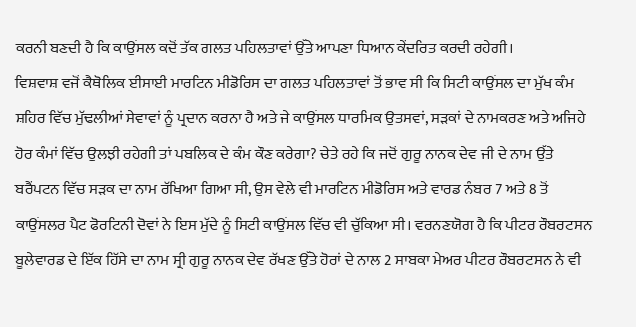ਕਰਨੀ ਬਣਦੀ ਹੈ ਕਿ ਕਾਉਂਸਲ ਕਦੋਂ ਤੱਕ ਗਲਤ ਪਹਿਲਤਾਵਾਂ ਉੱਤੇ ਆਪਣਾ ਧਿਆਨ ਕੇਂਦਰਿਤ ਕਰਦੀ ਰਹੇਗੀ।
ਵਿਸ਼ਵਾਸ਼ ਵਜੋਂ ਕੈਥੋਲਿਕ ਈਸਾਈ ਮਾਰਟਿਨ ਮੀਡੋਰਿਸ ਦਾ ਗਲਤ ਪਹਿਲਤਾਵਾਂ ਤੋਂ ਭਾਵ ਸੀ ਕਿ ਸਿਟੀ ਕਾਉਂਸਲ ਦਾ ਮੁੱਖ ਕੰਮ ਸ਼ਹਿਰ ਵਿੱਚ ਮੁੱਢਲੀਆਂ ਸੇਵਾਵਾਂ ਨੂੰ ਪ੍ਰਦਾਨ ਕਰਨਾ ਹੈ ਅਤੇ ਜੇ ਕਾਉਂਸਲ ਧਾਰਮਿਕ ਉਤਸਵਾਂ, ਸੜਕਾਂ ਦੇ ਨਾਮਕਰਣ ਅਤੇ ਅਜਿਹੇ ਹੋਰ ਕੰਮਾਂ ਵਿੱਚ ਉਲਝੀ ਰਹੇਗੀ ਤਾਂ ਪਬਲਿਕ ਦੇ ਕੰਮ ਕੌਣ ਕਰੇਗਾ? ਚੇਤੇ ਰਹੇ ਕਿ ਜਦੋਂ ਗੁਰੂ ਨਾਨਕ ਦੇਵ ਜੀ ਦੇ ਨਾਮ ਉੱਤੇ ਬਰੈਂਪਟਨ ਵਿੱਚ ਸੜਕ ਦਾ ਨਾਮ ਰੱਖਿਆ ਗਿਆ ਸੀ, ਉਸ ਵੇਲੇ ਵੀ ਮਾਰਟਿਨ ਮੀਡੋਰਿਸ ਅਤੇ ਵਾਰਡ ਨੰਬਰ 7 ਅਤੇ 8 ਤੋਂ ਕਾਉਂਸਲਰ ਪੈਟ ਫੋਰਟਿਨੀ ਦੋਵਾਂ ਨੇ ਇਸ ਮੁੱਦੇ ਨੂੰ ਸਿਟੀ ਕਾਉਂਸਲ ਵਿੱਚ ਵੀ ਚੁੱਕਿਆ ਸੀ। ਵਰਨਣਯੋਗ ਹੈ ਕਿ ਪੀਟਰ ਰੌਬਰਟਸਨ ਬੂਲੇਵਾਰਡ ਦੇ ਇੱਕ ਹਿੱਸੇ ਦਾ ਨਾਮ ਸ੍ਰੀ ਗੁਰੂ ਨਾਨਕ ਦੇਵ ਰੱਖਣ ਉੱਤੇ ਹੋਰਾਂ ਦੇ ਨਾਲ 2 ਸਾਬਕਾ ਮੇਅਰ ਪੀਟਰ ਰੌਬਰਟਸਨ ਨੇ ਵੀ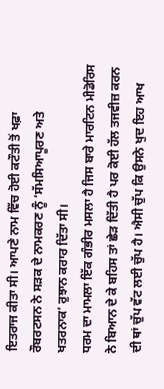ਇਤਰਾਜ ਕੀਤਾ ਸੀ। ਆਪਣੇ ਨਾਮ ਵਿੱਚ ਹੋਈ ਕਟੌਤੀ ਤੋਂ ਖਫ਼ਾ ਰੌਬਰਟਸਨ ਨੇ ਸੜਕ ਦੇ ਨਾਮਕਰਣ ਨੂੰ ‘ਸੱਮਸਿਆਪੂਰਣ ਅਤੇ ਖਤਰਨਾਕ’ ਰੁਝਾਨ ਕਰਾਰ ਦਿੱਤਾ ਸੀ।
ਧਰਮ ਦਾ ਮਾਮਲਾ ਇੱਕ ਗੰਭੀਰ ਮਸਲਾ ਹੈ ਜਿਸ ਬਾਰੇ ਮਾਰਟਿਨ ਮੀਡੋਰਿਸ ਨੇ ਬਿਆਨ ਦੇ ਕੇ ਬਹਿਸ ਤਾਂ ਛੇੜ ਦਿੱਤੀ ਹੈ ਪਰ ਕੋਈ ਹੱਲ ਤਜਵੀਜ਼ ਕਰਨ ਦੀ ਥਾਂ ਚੁੱਪ ਵੱਟ ਲਈ ਚੁੱਪ ਹੈ। ਐਸੀ ਚੁੱਪ ਕਿ ਉਸਨੇ ਖੁਦ ਇਹ ਆਖ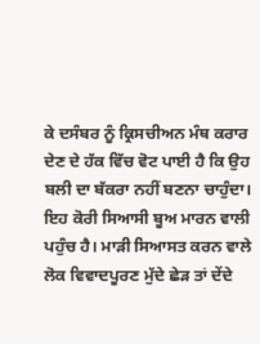ਕੇ ਦਸੰਬਰ ਨੂੰ ਕ੍ਰਿਸਚੀਅਨ ਮੰਥ ਕਰਾਰ ਦੇਣ ਦੇ ਹੱਕ ਵਿੱਚ ਵੋਟ ਪਾਈ ਹੈ ਕਿ ਉਹ ਬਲੀ ਦਾ ਬੱਕਰਾ ਨਹੀਂ ਬਣਨਾ ਚਾਹੁੰਦਾ। ਇਹ ਕੋਰੀ ਸਿਆਸੀ ਬੂਅ ਮਾਰਨ ਵਾਲੀ ਪਹੁੰਚ ਹੈ। ਮਾੜੀ ਸਿਆਸਤ ਕਰਨ ਵਾਲੇ ਲੋਕ ਵਿਵਾਦਪੂਰਣ ਮੁੱਦੇ ਛੇੜ ਤਾਂ ਦੇਂਦੇ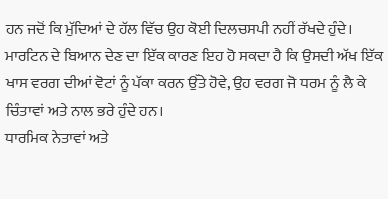ਹਨ ਜਦੋਂ ਕਿ ਮੁੱਦਿਆਂ ਦੇ ਹੱਲ ਵਿੱਚ ਉਹ ਕੋਈ ਦਿਲਚਸਪੀ ਨਹੀਂ ਰੱਖਦੇ ਹੁੰਦੇ। ਮਾਰਟਿਨ ਦੇ ਬਿਆਨ ਦੇਣ ਦਾ ਇੱਕ ਕਾਰਣ ਇਹ ਹੋ ਸਕਦਾ ਹੈ ਕਿ ਉਸਦੀ ਅੱਖ ਇੱਕ ਖਾਸ ਵਰਗ ਦੀਆਂ ਵੋਟਾਂ ਨੂੰ ਪੱਕਾ ਕਰਨ ਉੱਤੇ ਹੋਵੇ, ਉਹ ਵਰਗ ਜੋ ਧਰਮ ਨੂੰ ਲੈ ਕੇ ਚਿੰਤਾਵਾਂ ਅਤੇ ਨਾਲ ਭਰੇ ਹੁੰਦੇ ਹਨ।
ਧਾਰਮਿਕ ਨੇਤਾਵਾਂ ਅਤੇ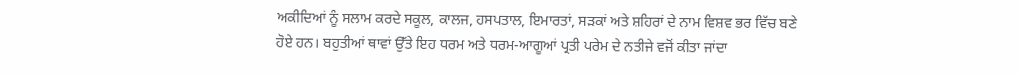ਅਕੀਦਿਆਂ ਨੂੰ ਸਲਾਮ ਕਰਦੇ ਸਕੂਲ, ਕਾਲਜ, ਹਸਪਤਾਲ, ਇਮਾਰਤਾਂ, ਸੜਕਾਂ ਅਤੇ ਸ਼ਹਿਰਾਂ ਦੇ ਨਾਮ ਵਿਸ਼ਵ ਭਰ ਵਿੱਚ ਬਣੇ ਹੋਏ ਹਨ। ਬਹੁਤੀਆਂ ਥਾਵਾਂ ਉੱਤੇ ਇਹ ਧਰਮ ਅਤੇ ਧਰਮ-ਆਗੂਆਂ ਪ੍ਰਤੀ ਪਰੇਮ ਦੇ ਨਤੀਜੇ ਵਜੋਂ ਕੀਤਾ ਜਾਂਦਾ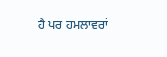ਹੈ ਪਰ ਹਮਲਾਵਰਾਂ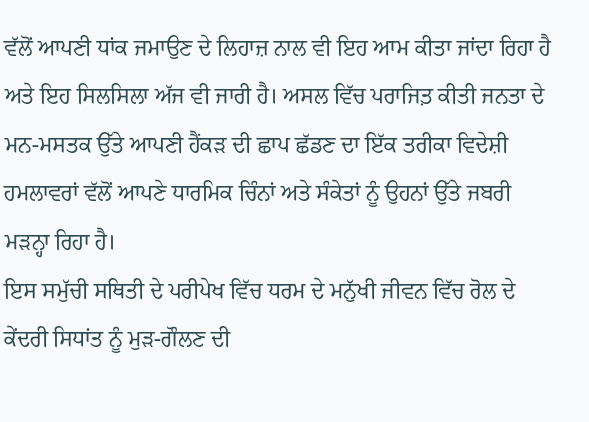ਵੱਲੋਂ ਆਪਣੀ ਧਾਂਕ ਜਮਾਉਣ ਦੇ ਲਿਹਾਜ਼ ਨਾਲ ਵੀ ਇਹ ਆਮ ਕੀਤਾ ਜਾਂਦਾ ਰਿਹਾ ਹੈ ਅਤੇ ਇਹ ਸਿਲਸਿਲਾ ਅੱਜ ਵੀ ਜਾਰੀ ਹੈ। ਅਸਲ ਵਿੱਚ ਪਰਾਜਿਤ਼ ਕੀਤੀ ਜਨਤਾ ਦੇ ਮਨ-ਮਸਤਕ ਉੱਤੇ ਆਪਣੀ ਹੈਂਕੜ ਦੀ ਛਾਪ ਛੱਡਣ ਦਾ ਇੱਕ ਤਰੀਕਾ ਵਿਦੇਸ਼ੀ ਹਮਲਾਵਰਾਂ ਵੱਲੋਂ ਆਪਣੇ ਧਾਰਮਿਕ ਚਿੰਨਾਂ ਅਤੇ ਸੰਕੇਤਾਂ ਨੂੰ ਉਹਨਾਂ ਉੱਤੇ ਜਬਰੀ ਮੜਨ੍ਹਾ ਰਿਹਾ ਹੈ।
ਇਸ ਸਮੁੱਚੀ ਸਥਿਤੀ ਦੇ ਪਰੀਪੇਖ ਵਿੱਚ ਧਰਮ ਦੇ ਮਨੁੱਖੀ ਜੀਵਨ ਵਿੱਚ ਰੋਲ ਦੇ ਕੇਂਦਰੀ ਸਿਧਾਂਤ ਨੂੰ ਮੁੜ-ਗੌਲਣ ਦੀ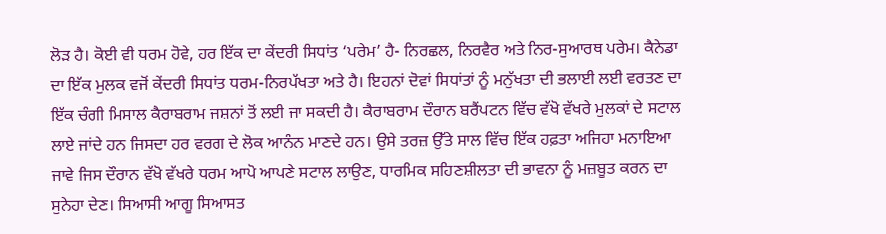ਲੋੜ ਹੈ। ਕੋਈ ਵੀ ਧਰਮ ਹੋਵੇ, ਹਰ ਇੱਕ ਦਾ ਕੇਂਦਰੀ ਸਿਧਾਂਤ ‘ਪਰੇਮ’ ਹੈ- ਨਿਰਛਲ, ਨਿਰਵੈਰ ਅਤੇ ਨਿਰ-ਸੁਆਰਥ ਪਰੇਮ। ਕੈਨੇਡਾ ਦਾ ਇੱਕ ਮੁਲਕ ਵਜੋਂ ਕੇਂਦਰੀ ਸਿਧਾਂਤ ਧਰਮ-ਨਿਰਪੱਖਤਾ ਅਤੇ ਹੈ। ਇਹਨਾਂ ਦੋਵਾਂ ਸਿਧਾਂਤਾਂ ਨੂੰ ਮਨੁੱਖਤਾ ਦੀ ਭਲਾਈ ਲਈ ਵਰਤਣ ਦਾ ਇੱਕ ਚੰਗੀ ਮਿਸਾਲ ਕੈਰਾਬਰਾਮ ਜਸ਼ਨਾਂ ਤੋਂ ਲਈ ਜਾ ਸਕਦੀ ਹੈ। ਕੈਰਾਬਰਾਮ ਦੌਰਾਨ ਬਰੈਂਪਟਨ ਵਿੱਚ ਵੱਖੋ ਵੱਖਰੇ ਮੁਲਕਾਂ ਦੇ ਸਟਾਲ ਲਾਏ ਜਾਂਦੇ ਹਨ ਜਿਸਦਾ ਹਰ ਵਰਗ ਦੇ ਲੋਕ ਆਨੰਨ ਮਾਣਦੇ ਹਨ। ਉਸੇ ਤਰਜ਼ ਉੱਤੇ ਸਾਲ ਵਿੱਚ ਇੱਕ ਹਫ਼ਤਾ ਅਜਿਹਾ ਮਨਾਇਆ ਜਾਵੇ ਜਿਸ ਦੌਰਾਨ ਵੱਖੋ ਵੱਖਰੇ ਧਰਮ ਆਪੋ ਆਪਣੇ ਸਟਾਲ ਲਾਉਣ, ਧਾਰਮਿਕ ਸਹਿਣਸ਼ੀਲਤਾ ਦੀ ਭਾਵਨਾ ਨੂੰ ਮਜ਼ਬੂਤ ਕਰਨ ਦਾ ਸੁਨੇਹਾ ਦੇਣ। ਸਿਆਸੀ ਆਗੂ ਸਿਆਸਤ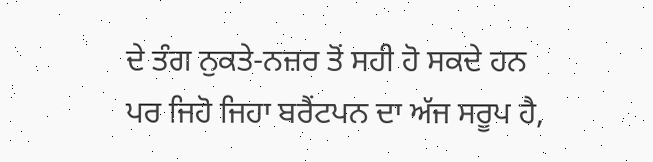ਦੇ ਤੰਗ ਨੁਕਤੇ-ਨਜ਼ਰ ਤੋਂ ਸਹੀ ਹੋ ਸਕਦੇ ਹਨ ਪਰ ਜਿਹੋ ਜਿਹਾ ਬਰੈਂਟਪਨ ਦਾ ਅੱਜ ਸਰੂਪ ਹੈ,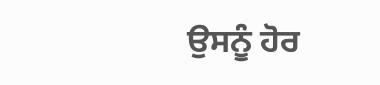ਉਸਨੂੰ ਹੋਰ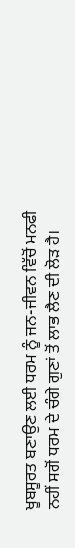ਖੂਬਸੂਰਤ ਬਣਾਉਣ ਲਈ ਧਰਮ ਨੂੰ ਜਨ-ਜੀਵਨ ਵਿੱਚੋਂ ਮਨਫੀ ਨਹੀਂ ਸਗੋਂ ਧਰਮ ਦੇ ਚੰਗੇ ਗੁਣਾਂ ਤੋਂ ਲਾਭ ਲੈਣ ਦੀ ਲੋੜ ਹੈ।